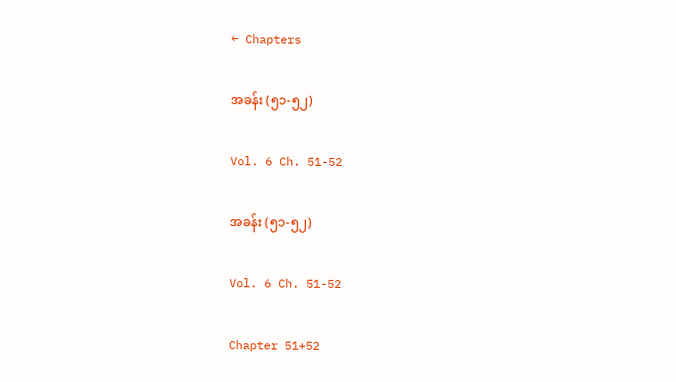← Chapters

အခန်း (၅၁-၅၂)

Vol. 6 Ch. 51-52

အခန်း (၅၁-၅၂)

Vol. 6 Ch. 51-52

Chapter 51+52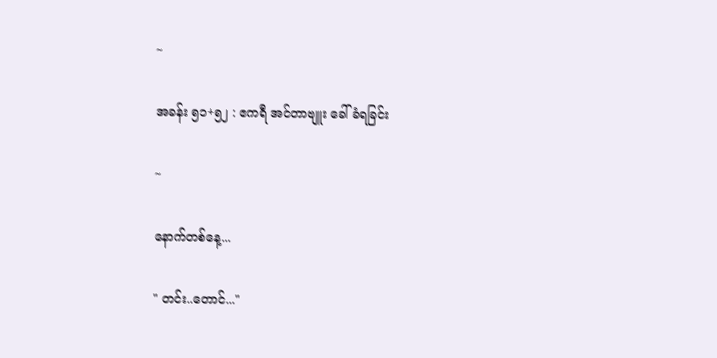~

အခန်း ၅၁+၅၂ : ဧကရီ အင်တာဗျူး ခေါ်ခံရခြင်း

~

နောက်တစ်နေ့...

" တင်း..တောင်..."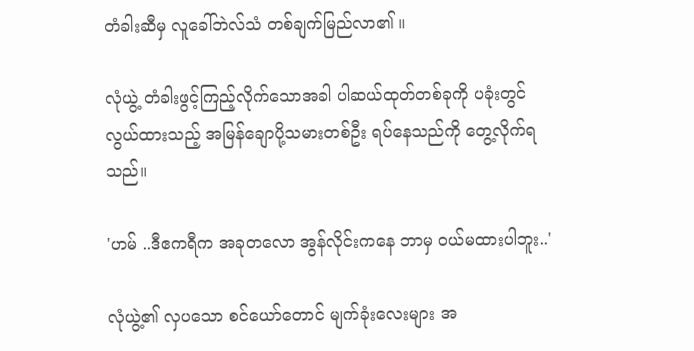တံခါးဆီမှ လူခေါ်ဘဲလ်သံ တစ်ချက်မြည်လာ၏ ။

လုံယွဲ့ တံခါးဖွင့်ကြည့်လိုက်သောအခါ ပါဆယ်ထုတ်တစ်ခုကို ပခုံးတွင် လွယ်ထားသည့် အမြန်ချောပို့သမားတစ်ဦး ရပ်နေသည်ကို တွေ့လိုက်ရသည်။

'ဟမ် ..ဒီဧကရီက အခုတလော အွန်လိုင်းကနေ ဘာမှ ဝယ်မထားပါဘူး..'

လုံယွဲ့၏ လှပသော စင်ယော်တောင် မျက်ခုံးလေးများ အ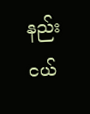နည်းငယ်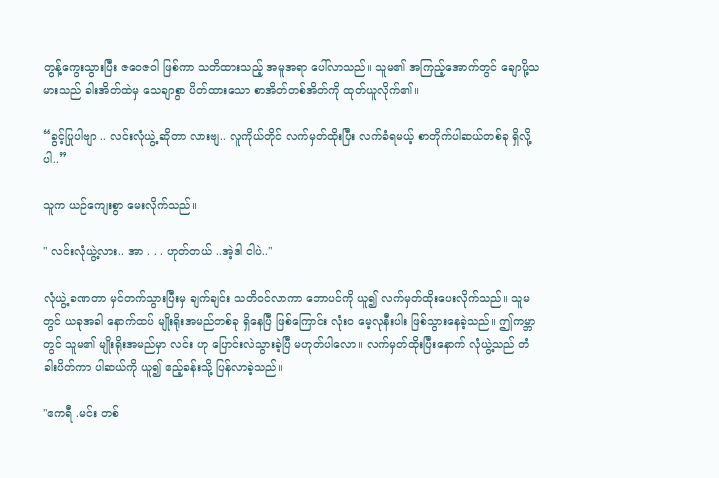တွန့်ကွေးသွားပြီး ဇဝေဇဝါ ဖြစ်ကာ သတိထားသည့် အမူအရာ ပေါ်လာသည်။ သူမ၏ အကြည့်အောက်တွင် ချောပို့သမားသည် ခါးအိတ်ထဲမှ သေချာစွာ ပိတ်ထားသော စာအိတ်တစ်အိတ်ကို ထုတ်ယူလိုက်၏။

“ခွင့်ပြုပါဗျာ .. လင်းလုံယွဲ့ ဆိုတာ လားဗျ.. လူကိုယ်တိုင် လက်မှတ်ထိုးပြီး လက်ခံရမယ့် စာတိုက်ပါဆယ်တစ်ခု ရှိလို့ပါ..”

သူက ယဉ်ကျေးစွာ မေးလိုက်သည်။

" လင်းလုံယွဲ့လား.. အာ . . . ဟုတ်တယ် ..အဲ့ဒါ ငါပဲ.."

လုံယွဲ့ ခဏတာ မှင်တက်သွားပြီးမှ ချက်ချင်း သတိဝင်လာကာ ဘောပင်ကို ယူ၍ လက်မှတ်ထိုးပေးလိုက်သည်။ သူမတွင် ယခုအခါ နောက်ထပ် မျိုးရိုးအမည်တစ်ခု ရှိနေပြီ ဖြစ်ကြောင်း လုံးဝ မေ့လုနီးပါး ဖြစ်သွားနေခဲ့သည်။ ဤကမ္ဘာတွင် သူမ၏ မျိုးရိုးအမည်မှာ လင်း ဟု ပြောင်းလဲသွားခဲ့ပြီ မဟုတ်ပါလော။ လက်မှတ်ထိုးပြီးနောက် လုံယွဲ့သည် တံခါးပိတ်ကာ ပါဆယ်ကို ယူ၍ ဧည့်ခန်းသို့ ပြန်လာခဲ့သည်။

"ဧကရီ .မင်း တစ်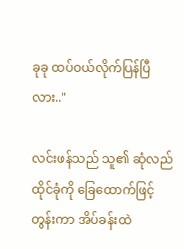ခုခု ထပ်ဝယ်လိုက်ပြန်ပြီလား.."

လင်းဖန်သည် သူ၏ ဆုံလည်ထိုင်ခုံကို ခြေထောက်ဖြင့် တွန်းကာ အိပ်ခန်းထဲ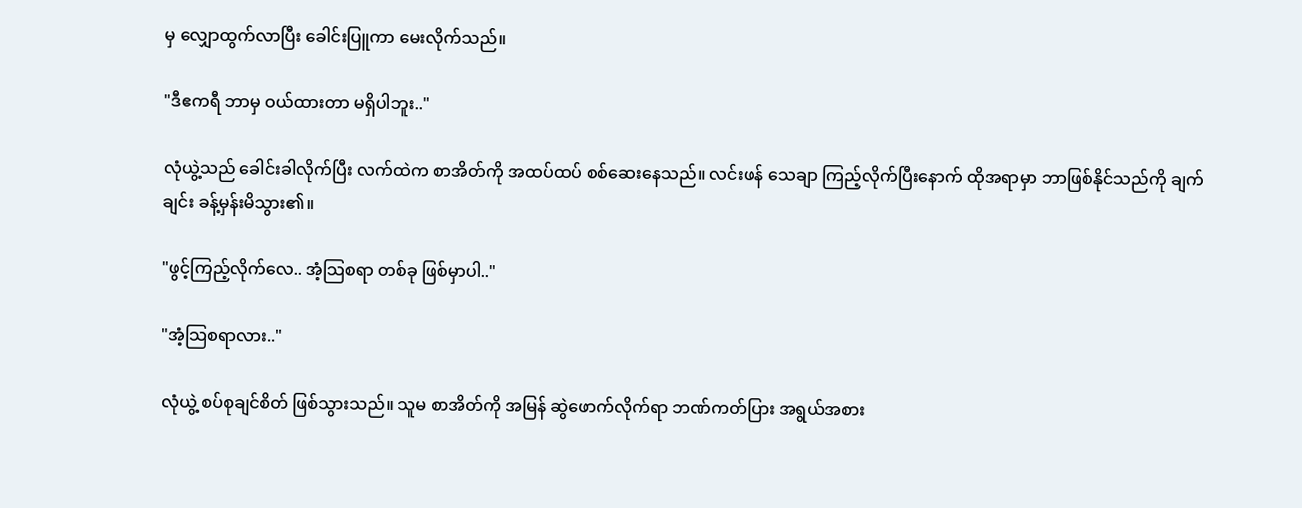မှ လျှောထွက်လာပြီး ခေါင်းပြူကာ မေးလိုက်သည်။

"ဒီဧကရီ ဘာမှ ဝယ်ထားတာ မရှိပါဘူး.."

လုံယွဲ့သည် ခေါင်းခါလိုက်ပြီး လက်ထဲက စာအိတ်ကို အထပ်ထပ် စစ်ဆေးနေသည်။ လင်းဖန် သေချာ ကြည့်လိုက်ပြီးနောက် ထိုအရာမှာ ဘာဖြစ်နိုင်သည်ကို ချက်ချင်း ခန့်မှန်းမိသွား၏။

"ဖွင့်ကြည့်လိုက်လေ.. အံ့သြစရာ တစ်ခု ဖြစ်မှာပါ.."

"အံ့သြစရာလား.."

လုံယွဲ့ စပ်စုချင်စိတ် ဖြစ်သွားသည်။ သူမ စာအိတ်ကို အမြန် ဆွဲဖောက်လိုက်ရာ ဘဏ်ကတ်ပြား အရွယ်အစား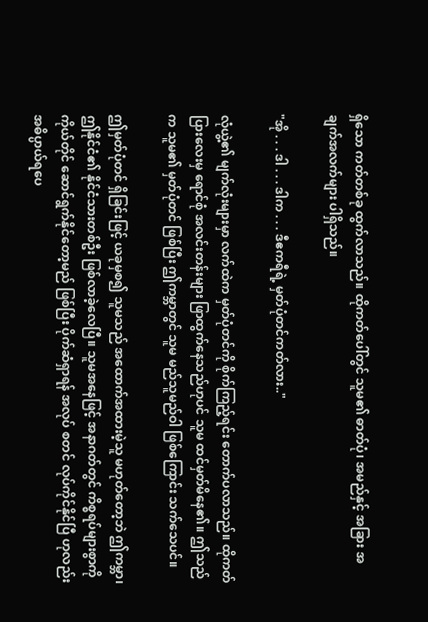ရှိသော ကတ်တစ်ခု ထွက်လာသည်။ ထိုကတ်ပေါ်တွင် သူမ၏ ဓာတ်ပုံ၊ အမည်နှင့် အခြား အချက်အလက်များ ပါရှိသည်။

"အို . . . ဒါ . . . ဒါက . . . ဒီဧကရီရဲ့ မှတ်ပုံတင်ကတ်လား.."

လုံယွဲ့၏ မျက်လုံးများမှာ လက်ထဲက မှတ်ပုံတင်ကို စိုက်ကြည့်ရင်း တောက်ပလာသည်။ ထိုကတ်ပြားလေးမှ ရောင်စုံ အလင်းတန်းများ ဖြာထွက်နေသည်ဟုပင် သူမ ထင်မှတ်မိနေ၏။ ဤသည်က သူမ၏ မှတ်ပုံတင် ဖြစ်ပြီး ဤကမ္ဘာတွင် သူမ မည်သူမည်ဝါ ဖြစ်ကြောင်း သက်သေပင်။

ဤမှတ်ပုံတင် ရှိခြင်းဖြင့် ယခုမှစ၍ သူမသည် အထောက်အထားမဲ့သူ မဟုတ်တော့ဘဲ ဤကမ္ဘာ၊ ဤနိုင်ငံ၏ နိုင်ငံသားတစ်ဦး ဖြစ်လာခဲ့လေပြီ။ သူမအနေဖြင့် အနာဂတ်တွင် ကိစ္စရပ်များစွာကို ကိုယ်တိုင် ဆောင်ရွက်နိုင်တော့မည် ဖြစ်ပြီး ပိုက်ဆံရှာရန် အလုပ် စတင် လုပ်ကိုင်နိုင်ပြီ ဟုလည်း အဓိပ္ပာယ်ရပေ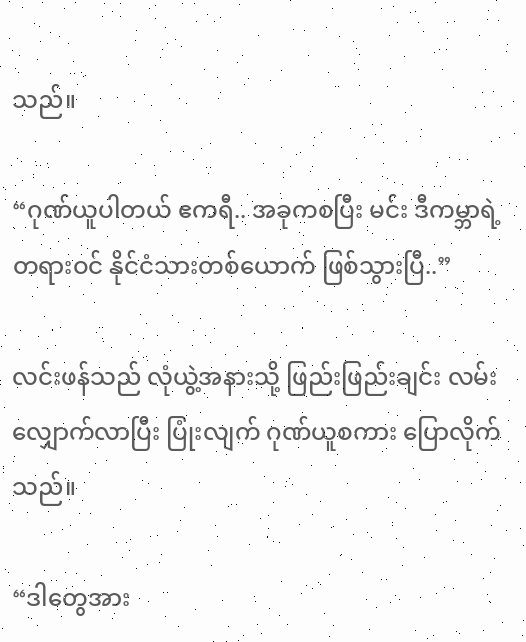သည်။

“ဂုဏ်ယူပါတယ် ဧကရီ.. အခုကစပြီး မင်း ဒီကမ္ဘာရဲ့ တရားဝင် နိုင်ငံသားတစ်ယောက် ဖြစ်သွားပြီ..”

လင်းဖန်သည် လုံယွဲ့အနားသို့ ဖြည်းဖြည်းချင်း လမ်းလျှောက်လာပြီး ပြုံးလျက် ဂုဏ်ယူစကား ပြောလိုက်သည်။

“ဒါတွေအား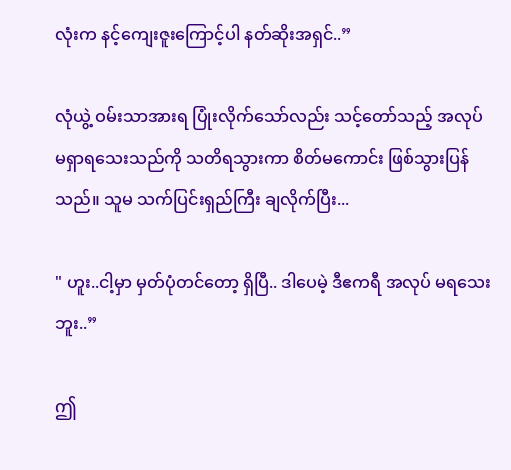လုံးက နင့်ကျေးဇူးကြောင့်ပါ နတ်ဆိုးအရှင်..”

လုံယွဲ့ ဝမ်းသာအားရ ပြုံးလိုက်သော်လည်း သင့်တော်သည့် အလုပ် မရှာရသေးသည်ကို သတိရသွားကာ စိတ်မကောင်း ဖြစ်သွားပြန်သည်။ သူမ သက်ပြင်းရှည်ကြီး ချလိုက်ပြီး...

" ဟူး..ငါ့မှာ မှတ်ပုံတင်တော့ ရှိပြီ.. ဒါပေမဲ့ ဒီဧကရီ အလုပ် မရသေးဘူး..”

ဤ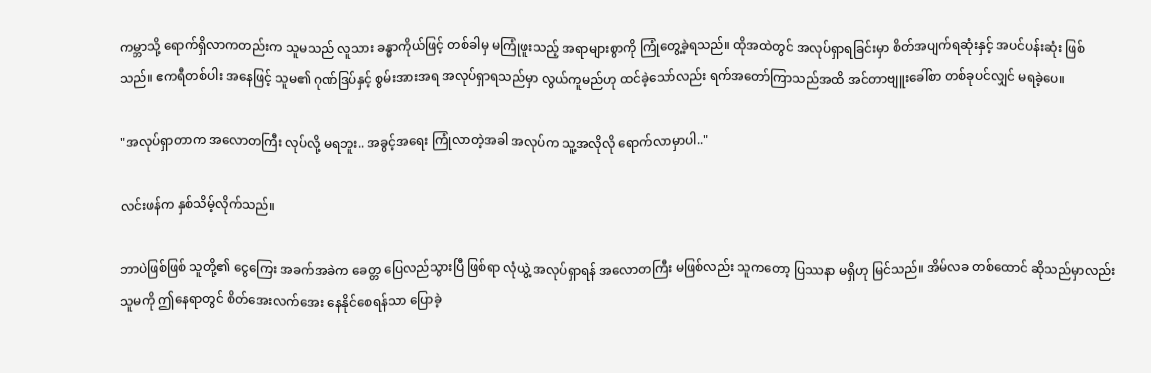ကမ္ဘာသို့ ရောက်ရှိလာကတည်းက သူမသည် လူသား ခန္ဓာကိုယ်ဖြင့် တစ်ခါမှ မကြုံဖူးသည့် အရာများစွာကို ကြုံတွေ့ခဲ့ရသည်။ ထိုအထဲတွင် အလုပ်ရှာရခြင်းမှာ စိတ်အပျက်ရဆုံးနှင့် အပင်ပန်းဆုံး ဖြစ်သည်။ ဧကရီတစ်ပါး အနေဖြင့် သူမ၏ ဂုဏ်ဒြပ်နှင့် စွမ်းအားအရ အလုပ်ရှာရသည်မှာ လွယ်ကူမည်ဟု ထင်ခဲ့သော်လည်း ရက်အတော်ကြာသည်အထိ အင်တာဗျူးခေါ်စာ တစ်ခုပင်လျှင် မရခဲ့ပေ။

"အလုပ်ရှာတာက အလောတကြီး လုပ်လို့ မရဘူး.. အခွင့်အရေး ကြုံလာတဲ့အခါ အလုပ်က သူ့အလိုလို ရောက်လာမှာပါ.."

လင်းဖန်က နှစ်သိမ့်လိုက်သည်။

ဘာပဲဖြစ်ဖြစ် သူတို့၏ ငွေကြေး အခက်အခဲက ခေတ္တ ပြေလည်သွားပြီ ဖြစ်ရာ လုံယွဲ့ အလုပ်ရှာရန် အလောတကြီး မဖြစ်လည်း သူကတော့ ပြဿနာ မရှိဟု မြင်သည်။ အိမ်လခ တစ်ထောင် ဆိုသည်မှာလည်း သူမကို ဤနေရာတွင် စိတ်အေးလက်အေး နေနိုင်စေရန်သာ ပြောခဲ့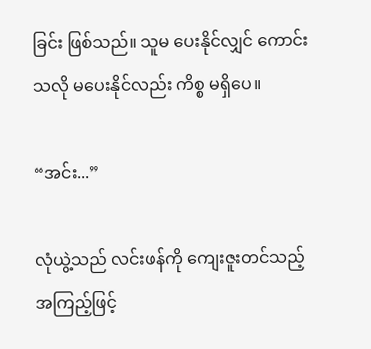ခြင်း ဖြစ်သည်။ သူမ ပေးနိုင်လျှင် ကောင်းသလို မပေးနိုင်လည်း ကိစ္စ မရှိပေ။

“အင်း...”

လုံယွဲ့သည် လင်းဖန်ကို ကျေးဇူးတင်သည့် အကြည့်ဖြင့်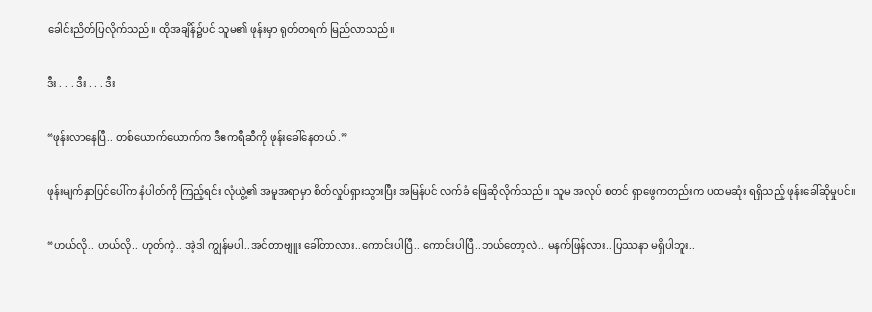ခေါင်းညိတ်ပြလိုက်သည်။ ထိုအချိန်၌ပင် သူမ၏ ဖုန်းမှာ ရုတ်တရက် မြည်လာသည်။

ဒီး . . . ဒီး . . . ဒီး

“ဖုန်းလာနေပြီ.. တစ်ယောက်ယောက်က ဒီဧကရီဆီကို ဖုန်းခေါ်နေတယ် .”

ဖုန်းမျက်နှာပြင်ပေါ်က နံပါတ်ကို ကြည့်ရင်း လုံယွဲ့၏ အမူအရာမှာ စိတ်လှုပ်ရှားသွားပြီး အမြန်ပင် လက်ခံ ဖြေဆိုလိုက်သည်။ သူမ အလုပ် စတင် ရှာဖွေကတည်းက ပထမဆုံး ရရှိသည့် ဖုန်းခေါ်ဆိုမှုပင်။

“ဟယ်လို.. ဟယ်လို.. ဟုတ်ကဲ့.. အဲ့ဒါ ကျွန်မပါ..အင်တာဗျူး ခေါ်တာလား..ကောင်းပါပြီ.. ကောင်းပါပြီ..ဘယ်တော့လဲ.. မနက်ဖြန်လား..ပြဿနာ မရှိပါဘူး..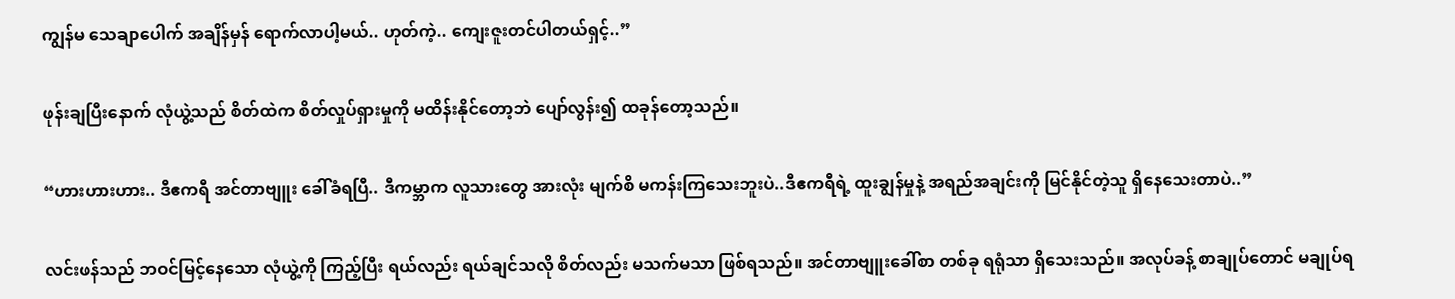ကျွန်မ သေချာပေါက် အချိန်မှန် ရောက်လာပါ့မယ်.. ဟုတ်ကဲ့.. ကျေးဇူးတင်ပါတယ်ရှင့်..”

ဖုန်းချပြီးနောက် လုံယွဲ့သည် စိတ်ထဲက စိတ်လှုပ်ရှားမှုကို မထိန်းနိုင်တော့ဘဲ ပျော်လွန်း၍ ထခုန်တော့သည်။

“ဟားဟားဟား.. ဒီဧကရီ အင်တာဗျူး ခေါ်ခံရပြီ.. ဒီကမ္ဘာက လူသားတွေ အားလုံး မျက်စိ မကန်းကြသေးဘူးပဲ..ဒီဧကရီရဲ့ ထူးချွန်မှုနဲ့ အရည်အချင်းကို မြင်နိုင်တဲ့သူ ရှိနေသေးတာပဲ..”

လင်းဖန်သည် ဘဝင်မြင့်နေသော လုံယွဲ့ကို ကြည့်ပြီး ရယ်လည်း ရယ်ချင်သလို စိတ်လည်း မသက်မသာ ဖြစ်ရသည်။ အင်တာဗျူးခေါ်စာ တစ်ခု ရရုံသာ ရှိသေးသည်။ အလုပ်ခန့် စာချုပ်တောင် မချုပ်ရ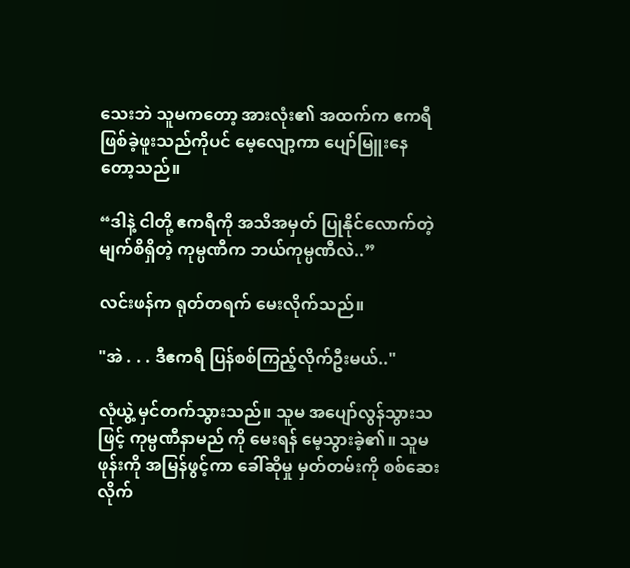သေးဘဲ သူမကတော့ အားလုံး၏ အထက်က ဧကရီ ဖြစ်ခဲ့ဖူးသည်ကိုပင် မေ့လျော့ကာ ပျော်မြူးနေတော့သည်။

“ဒါနဲ့ ငါတို့ ဧကရီကို အသိအမှတ် ပြုနိုင်လောက်တဲ့ မျက်စိရှိတဲ့ ကုမ္ပဏီက ဘယ်ကုမ္ပဏီလဲ..”

လင်းဖန်က ရုတ်တရက် မေးလိုက်သည်။

"အဲ . . . ဒီဧကရီ ပြန်စစ်ကြည့်လိုက်ဦးမယ်.."

လုံယွဲ့ မှင်တက်သွားသည်။ သူမ အပျော်လွန်သွားသဖြင့် ကုမ္ပဏီနာမည် ကို မေးရန် မေ့သွားခဲ့၏။ သူမ ဖုန်းကို အမြန်ဖွင့်ကာ ခေါ်ဆိုမှု မှတ်တမ်းကို စစ်ဆေးလိုက်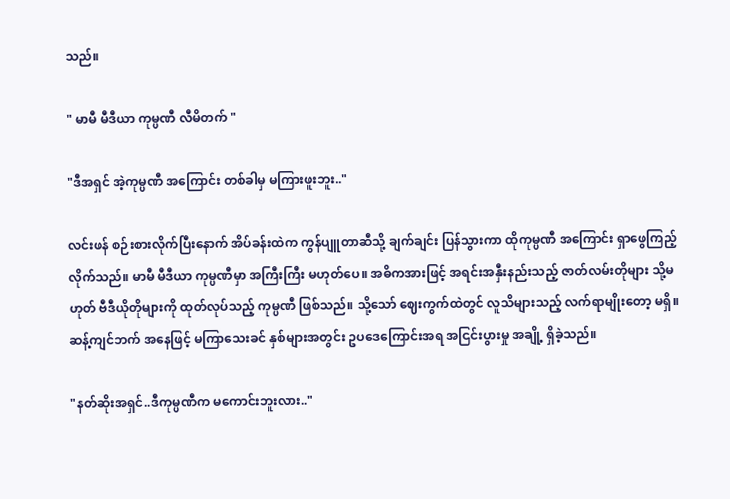သည်။

" မာမီ မီဒီယာ ကုမ္ပဏီ လီမိတက် "

"ဒီအရှင် အဲ့ကုမ္ပဏီ အကြောင်း တစ်ခါမှ မကြားဖူးဘူး.."

လင်းဖန် စဉ်းစားလိုက်ပြီးနောက် အိပ်ခန်းထဲက ကွန်ပျူတာဆီသို့ ချက်ချင်း ပြန်သွားကာ ထိုကုမ္ပဏီ အကြောင်း ရှာဖွေကြည့်လိုက်သည်။ မာမီ မီဒီယာ ကုမ္ပဏီမှာ အကြီးကြီး မဟုတ်ပေ။ အဓိကအားဖြင့် အရင်းအနှီးနည်းသည့် ဇာတ်လမ်းတိုများ သို့မဟုတ် ဗီဒီယိုတိုများကို ထုတ်လုပ်သည့် ကုမ္ပဏီ ဖြစ်သည်။ သို့သော် ဈေးကွက်ထဲတွင် လူသိများသည့် လက်ရာမျိုးတော့ မရှိ။ ဆန့်ကျင်ဘက် အနေဖြင့် မကြာသေးခင် နှစ်များအတွင်း ဥပဒေကြောင်းအရ အငြင်းပွားမှု အချို့ ရှိခဲ့သည်။

"နတ်ဆိုးအရှင်..ဒီကုမ္ပဏီက မကောင်းဘူးလား.."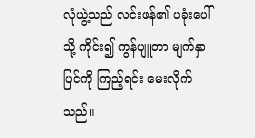လုံယွဲ့သည် လင်းဖန်၏ ပခုံးပေါ်သို့ ကိုင်း၍ ကွန်ပျူတာ မျက်နှာပြင်ကို ကြည့်ရင်း မေးလိုက်သည်။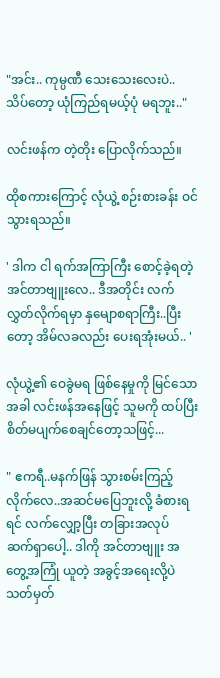"အင်း.. ကုမ္ပဏီ သေးသေးလေးပဲ.. သိပ်တော့ ယုံကြည်ရမယ့်ပုံ မရဘူး.."

လင်းဖန်က တဲ့တိုး ပြောလိုက်သည်။

ထိုစကားကြောင့် လုံယွဲ့ စဉ်းစားခန်း ဝင်သွားရသည်။

' ဒါက ငါ ရက်အကြာကြီး စောင့်ခဲ့ရတဲ့ အင်တာဗျူးလေ.. ဒီအတိုင်း လက်လွှတ်လိုက်ရမှာ နှမျောစရာကြီး..ပြီးတော့ အိမ်လခလည်း ပေးရအုံးမယ်.. '

လုံယွဲ့၏ ဝေခွဲမရ ဖြစ်နေမှုကို မြင်သောအခါ လင်းဖန်အနေဖြင့် သူမကို ထပ်ပြီး စိတ်မပျက်စေချင်တော့သဖြင့်...

" ဧကရီ..မနက်ဖြန် သွားစမ်းကြည့်လိုက်လေ..အဆင်မပြေဘူးလို့ ခံစားရရင် လက်လျှော့ပြီး တခြားအလုပ် ဆက်ရှာပေါ့.. ဒါကို အင်တာဗျူး အတွေ့အကြုံ ယူတဲ့ အခွင့်အရေးလို့ပဲ သတ်မှတ်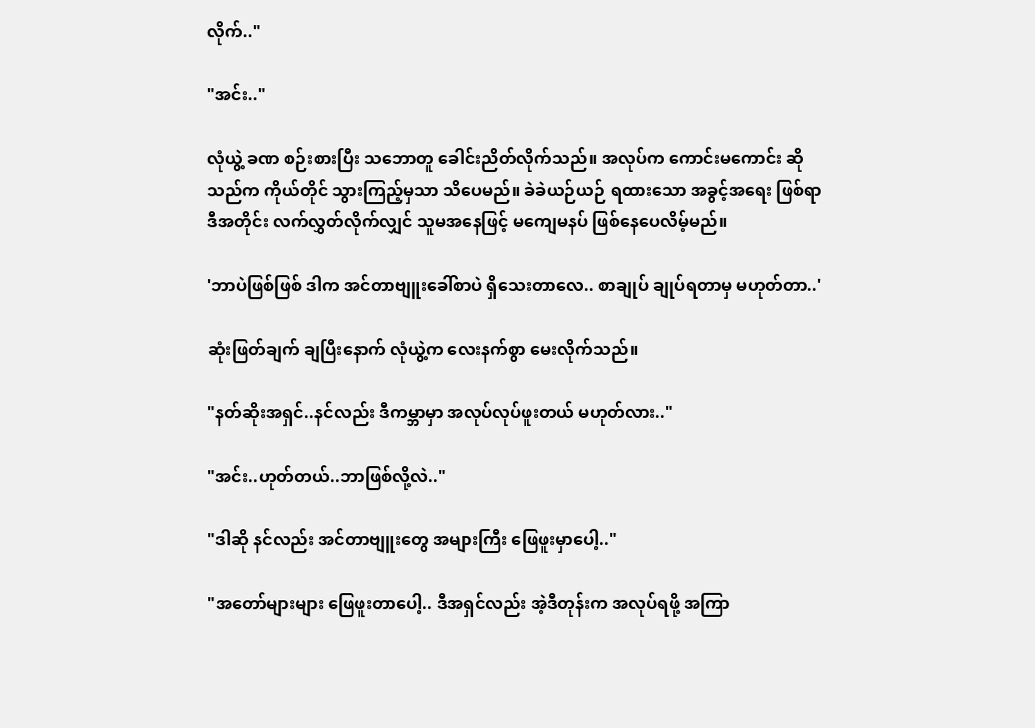လိုက်.."

"အင်း.."

လုံယွဲ့ ခဏ စဉ်းစားပြီး သဘောတူ ခေါင်းညိတ်လိုက်သည်။ အလုပ်က ကောင်းမကောင်း ဆိုသည်က ကိုယ်တိုင် သွားကြည့်မှသာ သိပေမည်။ ခဲခဲယဉ်ယဉ် ရထားသော အခွင့်အရေး ဖြစ်ရာ ဒီအတိုင်း လက်လွှတ်လိုက်လျှင် သူမအနေဖြင့် မကျေမနပ် ဖြစ်နေပေလိမ့်မည်။

'ဘာပဲဖြစ်ဖြစ် ဒါက အင်တာဗျူးခေါ်စာပဲ ရှိသေးတာလေ.. စာချုပ် ချုပ်ရတာမှ မဟုတ်တာ..'

ဆုံးဖြတ်ချက် ချပြီးနောက် လုံယွဲ့က လေးနက်စွာ မေးလိုက်သည်။

"နတ်ဆိုးအရှင်..နင်လည်း ဒီကမ္ဘာမှာ အလုပ်လုပ်ဖူးတယ် မဟုတ်လား.."

"အင်း..ဟုတ်တယ်..ဘာဖြစ်လို့လဲ.."

"ဒါဆို နင်လည်း အင်တာဗျူးတွေ အများကြီး ဖြေဖူးမှာပေါ့.."

"အတော်များများ ဖြေဖူးတာပေါ့.. ဒီအရှင်လည်း အဲ့ဒီတုန်းက အလုပ်ရဖို့ အကြာ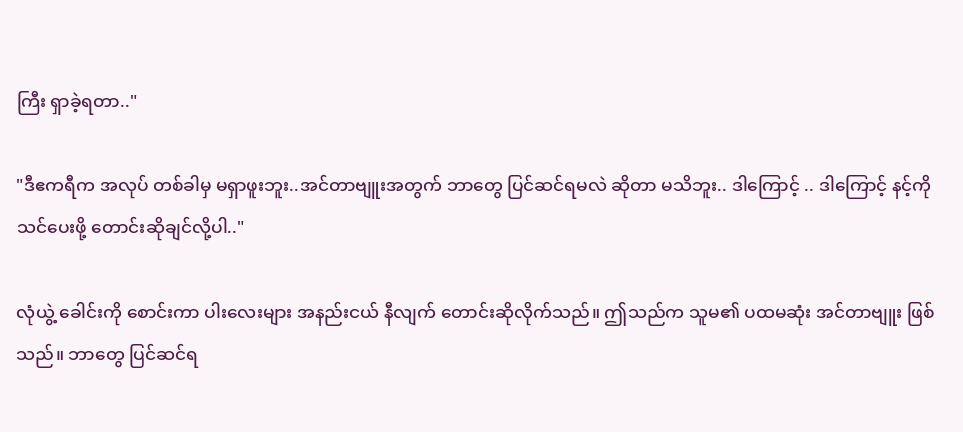ကြီး ရှာခဲ့ရတာ.."

"ဒီဧကရီက အလုပ် တစ်ခါမှ မရှာဖူးဘူး..အင်တာဗျူးအတွက် ဘာတွေ ပြင်ဆင်ရမလဲ ဆိုတာ မသိဘူး.. ဒါကြောင့် .. ဒါကြောင့် နင့်ကို သင်ပေးဖို့ တောင်းဆိုချင်လို့ပါ.."

လုံယွဲ့ ခေါင်းကို စောင်းကာ ပါးလေးများ အနည်းငယ် နီလျက် တောင်းဆိုလိုက်သည်။ ဤသည်က သူမ၏ ပထမဆုံး အင်တာဗျူး ဖြစ်သည်။ ဘာတွေ ပြင်ဆင်ရ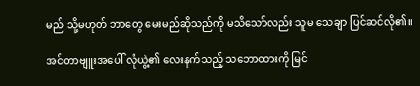မည် သို့မဟုတ် ဘာတွေ မေးမည်ဆိုသည်ကို မသိသော်လည်း သူမ သေချာ ပြင်ဆင်လို၏။

အင်တာဗျူးအပေါ် လုံယွဲ့၏ လေးနက်သည့် သဘောထားကို မြင်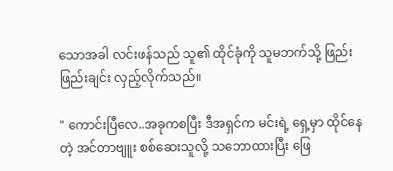သောအခါ လင်းဖန်သည် သူ၏ ထိုင်ခုံကို သူမဘက်သို့ ဖြည်းဖြည်းချင်း လှည့်လိုက်သည်။

" ကောင်းပြီလေ..အခုကစပြီး ဒီအရှင်က မင်းရဲ့ ရှေ့မှာ ထိုင်နေတဲ့ အင်တာဗျူး စစ်ဆေးသူလို့ သဘောထားပြီး ဖြေ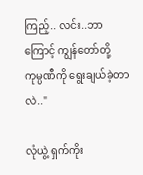ကြည့်.. လင်း..ဘာကြောင့် ကျွန်တော်တို့ ကုမ္ပဏီကို ရွေးချယ်ခဲ့တာလဲ.."

လုံယွဲ့ ရှက်ကိုး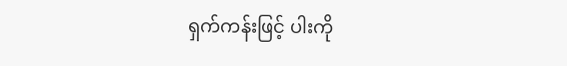ရှက်ကန်းဖြင့် ပါးကို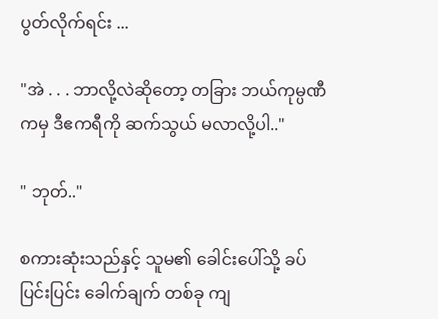ပွတ်လိုက်ရင်း ...

"အဲ . . . ဘာလို့လဲဆိုတော့ တခြား ဘယ်ကုမ္ပဏီကမှ ဒီဧကရီကို ဆက်သွယ် မလာလို့ပါ.."

" ဘုတ်.."

စကားဆုံးသည်နှင့် သူမ၏ ခေါင်းပေါ်သို့ ခပ်ပြင်းပြင်း ခေါက်ချက် တစ်ခု ကျ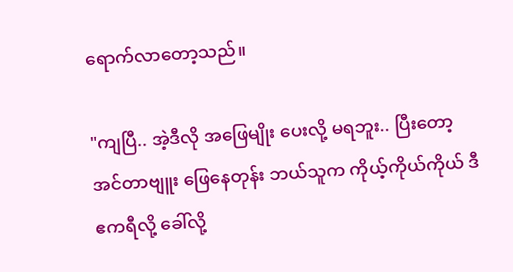ရောက်လာတော့သည်။

"ကျပြီ.. အဲ့ဒီလို အဖြေမျိုး ပေးလို့ မရဘူး.. ပြီးတော့ အင်တာဗျူး ဖြေနေတုန်း ဘယ်သူက ကိုယ့်ကိုယ်ကိုယ် ဒီဧကရီလို့ ခေါ်လို့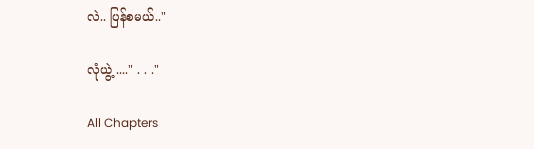လဲ.. ပြန်စမယ်.."

လုံယွဲ့ ...." . . ."

All Chapters